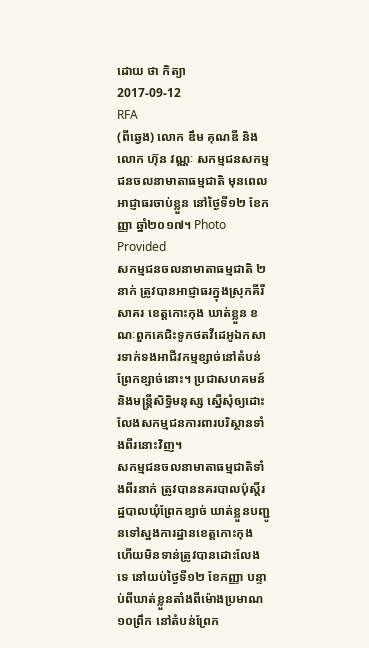ដោយ ថា កិត្យា
2017-09-12
RFA
(ពីឆ្វេង) លោក ឌឹម គុណឌី និង លោក ហ៊ុន វណ្ណៈ សកម្មជនសកម្មជនចលនាមាតាធម្មជាតិ មុនពេលអាជ្ញាធរចាប់ខ្លួន នៅថ្ងៃទី១២ ខែកញ្ញា ឆ្នាំ២០១៧។ Photo Provided
សកម្មជនចលនាមាតាធម្មជាតិ ២នាក់ ត្រូវបានអាជ្ញាធរក្នុងស្រុកគីរីសាគរ ខេត្តកោះកុង ឃាត់ខ្លួន ខណៈពួកគេជិះទូកថតវីដេអូឯកសារទាក់ទងអាជីវកម្មខ្សាច់នៅតំបន់ព្រែកខ្សាច់នោះ។ ប្រជាសហគមន៍ និងមន្ត្រីសិទ្ធិមនុស្ស ស្នើសុំឲ្យដោះលែងសកម្មជនការពារបរិស្ថានទាំងពីរនោះវិញ។
សកម្មជនចលនាមាតាធម្មជាតិទាំងពីរនាក់ ត្រូវបាននគរបាលប៉ុស្តិ៍រដ្ឋបាលឃុំព្រែកខ្សាច់ ឃាត់ខ្លួនបញ្ជូនទៅស្នងការដ្ឋានខេត្តកោះកុង ហើយមិនទាន់ត្រូវបានដោះលែងទេ នៅយប់ថ្ងៃទី១២ ខែកញ្ញា បន្ទាប់ពីឃាត់ខ្លួនតាំងពីម៉ោងប្រមាណ ១០ព្រឹក នៅតំបន់ព្រែក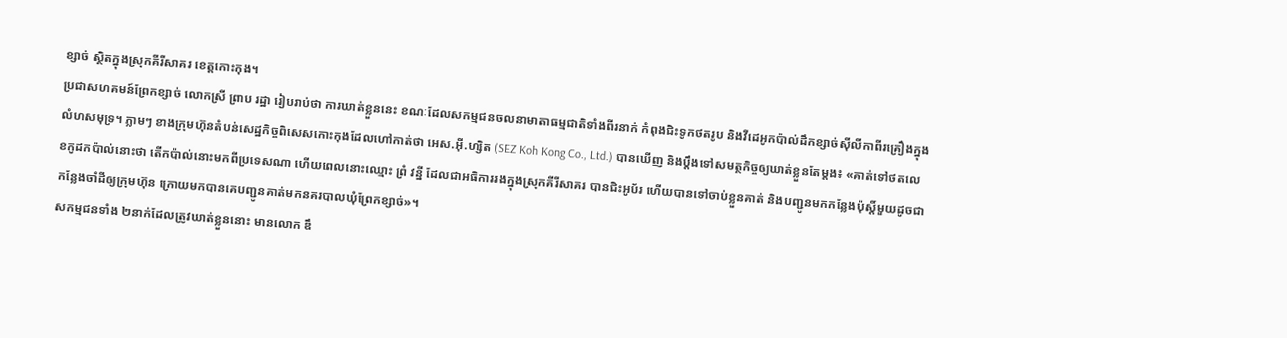ខ្សាច់ ស្ថិតក្នុងស្រុកគីរីសាគរ ខេត្តកោះកុង។
ប្រជាសហគមន៍ព្រែកខ្សាច់ លោកស្រី ព្រាប រដ្ឋា រៀបរាប់ថា ការឃាត់ខ្លួននេះ ខណៈដែលសកម្មជនចលនាមាតាធម្មជាតិទាំងពីរនាក់ កំពុងជិះទូកថតរូប និងវីដេអូកប៉ាល់ដឹកខ្សាច់ស៊ីលីកាពីរគ្រឿងក្នុងលំហសមុទ្រ។ ភ្លាមៗ ខាងក្រុមហ៊ុនតំបន់សេដ្ឋកិច្ចពិសេសកោះកុងដែលហៅកាត់ថា អេស.អ៊ី.ហ្សិត (SEZ Koh Kong Co., Ltd.) បានឃើញ និងប្ដឹងទៅសមត្ថកិច្ចឲ្យឃាត់ខ្លួនតែម្ដង៖ «គាត់ទៅថតលេខកូដកប៉ាល់នោះថា តើកប៉ាល់នោះមកពីប្រទេសណា ហើយពេលនោះឈ្មោះ ព្រំ វន្នី ដែលជាអធិការរងក្នុងស្រុកគីរីសាគរ បានជិះអូប័រ ហើយបានទៅចាប់ខ្លួនគាត់ និងបញ្ជូនមកកន្លែងប៉ុស្តិ៍មួយដូចជាកន្លែងចាំដីឲ្យក្រុមហ៊ុន ក្រោយមកបានគេបញ្ជូនគាត់មកនគរបាលឃុំព្រែកខ្សាច់»។
សកម្មជនទាំង ២នាក់ដែលត្រូវឃាត់ខ្លួននោះ មានលោក ឌឹ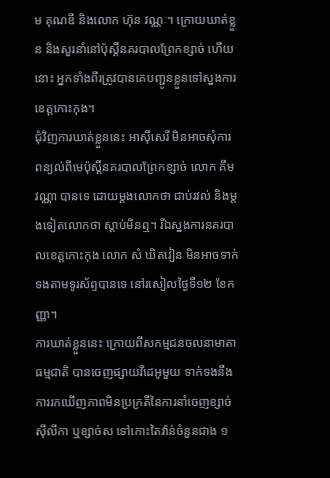ម គុណឌី និងលោក ហ៊ុន វណ្ណៈ។ ក្រោយឃាត់ខ្លួន និងសួរនាំនៅប៉ុស្តិ៍នគរបាលព្រែកខ្សាច់ ហើយនោះ អ្នកទាំងពីរត្រូវបានគេបញ្ជូនខ្លួនទៅស្នងការខេត្តកោះកុង។
ជុំវិញការឃាត់ខ្លួននេះ អាស៊ីសេរី មិនអាចសុំការពន្យល់ពីមេប៉ុស្តិ៍នគរបាលព្រែកខ្សាច់ លោក គឹម វណ្ណា បានទេ ដោយម្ដងលោកថា ជាប់រវល់ និងម្ដងទៀតលោកថា ស្ដាប់មិនឮ។ រីឯស្នងការនគរបាលខេត្តកោះកុង លោក សំ ឃិតវៀន មិនអាចទាក់ទងតាមទូរស័ព្ទបានទេ នៅរសៀលថ្ងៃទី១២ ខែកញ្ញា។
ការឃាត់ខ្លួននេះ ក្រោយពីសកម្មជនចលនាមាតាធម្មជាតិ បានចេញផ្សាយវីដេអូមួយ ទាក់ទងនឹងការរកឃើញភាពមិនប្រក្រតីនៃការនាំចេញខ្សាច់ស៊ីលីកា ឬខ្សាច់ស ទៅកោះតៃវ៉ាន់ចំនួនជាង ១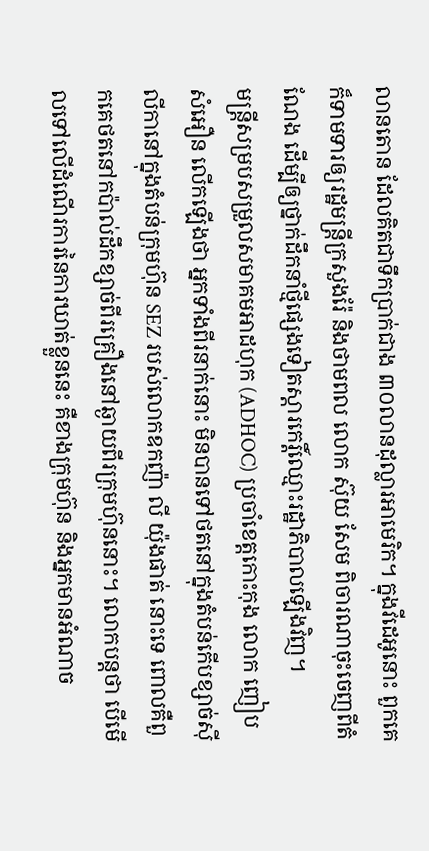លានតោន ដែលគិតជាទឹកប្រាក់ជាង ៣០លានដុល្លារអាមេរិក។ ក្នុងវីដេអូនោះ ពួកគេក៏ទាមទារឲ្យរដ្ឋមន្ត្រីក្រសួងរ៉ែ និងថាមពល លោក ស៊ុយ សែម ពិចារណាចុះចេញពីតំណែង ដើម្បីឲ្យថ្នាក់ដឹកនាំថ្មីផ្សេងទៀតស្ដារកេរ្តិ៍ឈ្មោះរដ្ឋាភិបាលឡើងវិញ។
មន្ត្រីសម្របសម្រួលសមាគមអាដហុក (ADHOC) ប្រចាំខេត្តកោះកុង លោក ញៀប សំអឿន លើកឡើងថា អ្នកទាំងពីរនាក់នោះ មិនបានទៅថតនៅក្នុងតំបន់កើបខ្សាច់ស៊ីលីកានៅក្នុងតំបន់ក្រុមហ៊ុន SEZ របស់លោកឧកញ៉ា លី យ៉ុងផាត់ នោះទេ ពោលគឺពួកគេថតនៅកប៉ាល់ដឹកខ្សាច់ពីរគ្រឿងនៅឆ្ងាយពីរក្រុមហ៊ុននោះ។ លោកបន្តថា បើមើលទៅលើដំណើរការនៃការឃាត់ខ្លួននេះ គឺខាងក្រុមហ៊ុន និងអ្នកមានអំណាច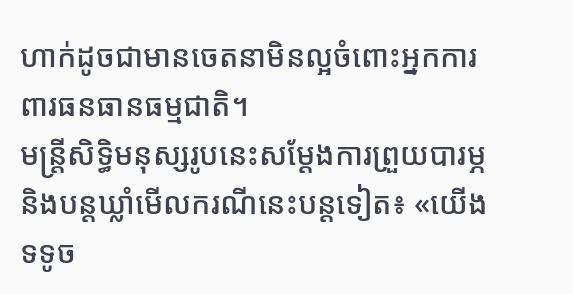ហាក់ដូចជាមានចេតនាមិនល្អចំពោះអ្នកការពារធនធានធម្មជាតិ។
មន្ត្រីសិទ្ធិមនុស្សរូបនេះសម្ដែងការព្រួយបារម្ភ និងបន្តឃ្លាំមើលករណីនេះបន្តទៀត៖ «យើងទទូច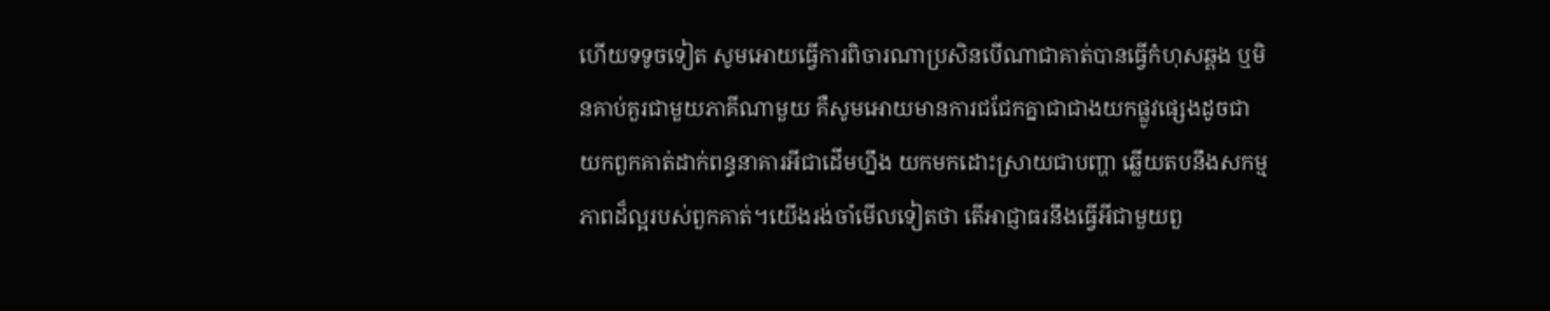ហើយទទូចទៀត សូមអោយធ្វើការពិចារណាប្រសិនបើណាជាគាត់បានធ្វើកំហុសឆ្គង ឬមិនគាប់គួរជាមួយភាគីណាមួយ គឺសូមអោយមានការជជែកគ្នាជាជាងយកផ្លូវផ្សេងដូចជាយកពួកគាត់ដាក់ពន្ធនាគារអីជាដើមហ្នឹង យកមកដោះស្រាយជាបញ្ហា ឆ្លើយតបនឹងសកម្មភាពដ៏ល្អរបស់ពួកគាត់។យើងរង់ចាំមើលទៀតថា តើអាជ្ញាធរនឹងធ្វើអីជាមួយពួ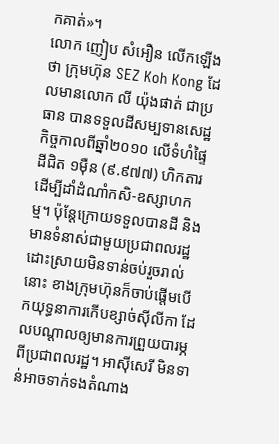កគាត់»។
លោក ញៀប សំអឿន លើកឡើងថា ក្រុមហ៊ុន SEZ Koh Kong ដែលមានលោក លី យ៉ុងផាត់ ជាប្រធាន បានទទួលដីសម្បទានសេដ្ឋកិច្ចកាលពីឆ្នាំ២០១០ លើទំហំផ្ទៃដីជិត ១ម៉ឺន (៩.៩៧៧) ហិកតារដើម្បីដាំដំណាំកសិ-ឧស្សាហកម្ម។ ប៉ុន្តែក្រោយទទួលបានដី និងមានទំនាស់ជាមួយប្រជាពលរដ្ឋដោះស្រាយមិនទាន់ចប់រួចរាល់នោះ ខាងក្រុមហ៊ុនក៏ចាប់ផ្ដើមបើកយុទ្ធនាការកើបខ្សាច់ស៊ីលីកា ដែលបណ្ដាលឲ្យមានការព្រួយបារម្ភពីប្រជាពលរដ្ឋ។ អាស៊ីសេរី មិនទាន់អាចទាក់ទងតំណាង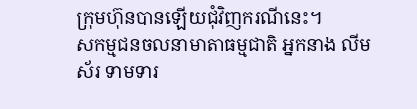ក្រុមហ៊ុនបានឡើយជុំវិញករណីនេះ។
សកម្មជនចលនាមាតាធម្មជាតិ អ្នកនាង លីម ស័រ ទាមទារ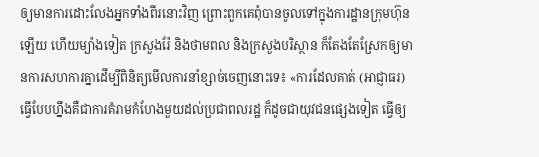ឲ្យមានការដោះលែងអ្នកទាំងពីរនោះវិញ ព្រោះពួកគេពុំបានចូលទៅក្នុងការដ្ឋានក្រុមហ៊ុនឡើយ ហើយម្យ៉ាងទៀត ក្រសួងរ៉ែ និងថាមពល និងក្រសួងបរិស្ថាន ក៏តែងតែស្រែកឲ្យមានការសហការគ្នាដើម្បីពិនិត្យមើលការនាំខ្សាច់ចេញនោះទេ៖ «ការដែលគាត់ (អាជ្ញាធរ) ធ្វើបែបហ្នឹងគឺជាការគំរាមកំហែងមួយដល់ប្រជាពលរដ្ឋ ក៏ដូចជាយុវជនផ្សេងទៀត ធ្វើឲ្យ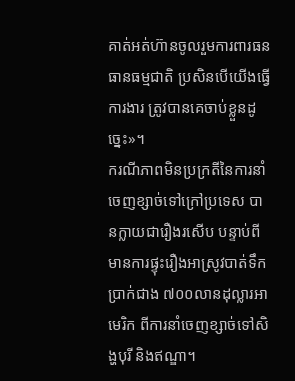គាត់អត់ហ៊ានចូលរួមការពារធនធានធម្មជាតិ ប្រសិនបើយើងធ្វើការងារ ត្រូវបានគេចាប់ខ្លួនដូច្នេះ»។
ករណីភាពមិនប្រក្រតីនៃការនាំចេញខ្សាច់ទៅក្រៅប្រទេស បានក្លាយជារឿងរសើប បន្ទាប់ពីមានការផ្ទុះរឿងអាស្រូវបាត់ទឹកប្រាក់ជាង ៧០០លានដុល្លារអាមេរិក ពីការនាំចេញខ្សាច់ទៅសិង្ហបុរី និងឥណ្ឌា។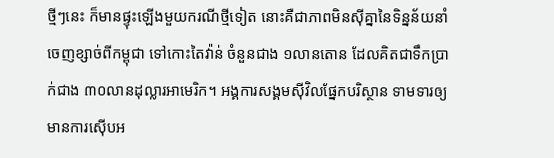ថ្មីៗនេះ ក៏មានផ្ទុះឡើងមួយករណីថ្មីទៀត នោះគឺជាភាពមិនស៊ីគ្នានៃទិន្នន័យនាំចេញខ្សាច់ពីកម្ពុជា ទៅកោះតៃវ៉ាន់ ចំនួនជាង ១លានតោន ដែលគិតជាទឹកប្រាក់ជាង ៣០លានដុល្លារអាមេរិក។ អង្គការសង្គមស៊ីវិលផ្នែកបរិស្ថាន ទាមទារឲ្យមានការស៊ើបអ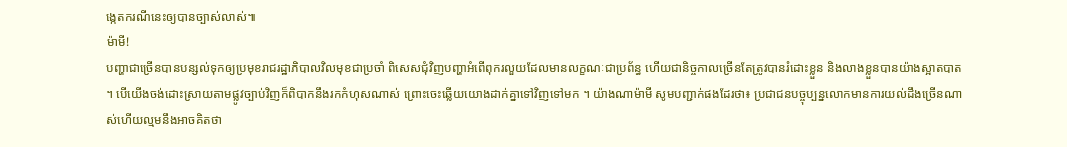ង្កេតករណីនេះឲ្យបានច្បាស់លាស់៕
ម៉ាមី!
បញ្ហាជាច្រើនបានបន្សល់ទុកឲ្យប្រមុខរាជរដ្ឋាភិបាលវិលមុខជាប្រចាំ ពិសេសជុំវិញបញ្ហាអំពើពុករលួយដែលមានលក្ខណៈជាប្រព័ន្ធ ហើយជានិច្ចកាលច្រើនតែត្រូវបានរំដោះខ្លួន និងលាងខ្លួនបានយ៉ាងស្អាតបាត ។ បើយើងចង់ដោះស្រាយតាមផ្លូវច្បាប់វិញក៏ពិបាកនឹងរកកំហុសណាស់ ព្រោះចេះឆ្លើយយោងដាក់គ្នាទៅវិញទៅមក ។ យ៉ាងណាម៉ាមី សូមបញ្ជាក់ផងដែរថា៖ ប្រជាជនបច្ចុប្បន្នលោកមានការយល់ដឹងច្រើនណាស់ហើយល្មមនឹងអាចគិតថា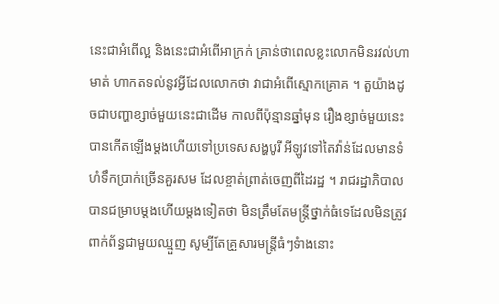នេះជាអំពើល្អ និងនេះជាអំពើអាក្រក់ គ្រាន់ថាពេលខ្លះលោកមិនរវល់ហាមាត់ ហាកតទល់នូវអ្វីដែលលោកថា វាជាអំពើស្មោកគ្រោគ ។ តួយ៉ាងដូចជាបញ្ហាខ្សាច់មួយនេះជាដើម កាលពីប៉ុន្មានឆ្នាំមុន រឿងខ្សាច់មួយនេះបានកើតឡើងម្តងហើយទៅប្រទេសសង្ហបូរី អីឡូវទៅតៃវ៉ាន់ដែលមានទំហំទឹកប្រាក់ច្រើនគួរសម ដែលខ្ចាត់ព្រាត់ចេញពីដៃរដ្ឋ ។ រាជរដ្ឋាភិបាលបានជម្រាបម្តងហើយម្តងទៀតថា មិនត្រឹមតែមន្រ្តីថ្នាក់ធំទេដែលមិនត្រូវពាក់ព័ន្ធជាមួយឈ្មួញ សូម្បីតែគ្រួសារមន្រ្តីធំៗទំាងនោះ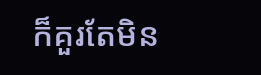ក៏គួរតែមិន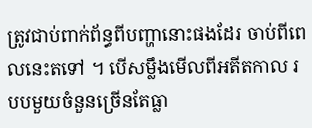ត្រូវជាប់ពាក់ព័ន្ធពីបញ្ហានោះផងដែរ ចាប់ពីពេលនេះតទៅ ។ បើសម្លឹងមើលពីអតីតកាល របបមួយចំនួនច្រើនតែធ្លា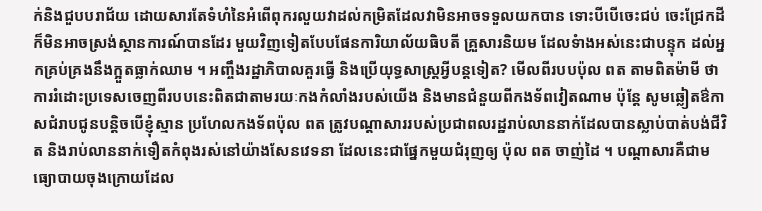ក់និងជួបបរាជ័យ ដោយសារតែទំហំនៃអំពើពុករលួយវាដល់កម្រិតដែលវាមិនអាចទទួលយកបាន ទោះបីបើចេះជប់ ចេះជ្រែកដី ក៏មិនអាចស្រង់ស្ថានការណ៍បានដែរ មួយវិញទៀតបែបផែនការិយាល័យធិបតី គ្រួសារនិយម ដែលទំាងអស់នេះជាបន្ទុក ដល់អ្នកគ្រប់គ្រងនឹងក្អួតធ្លាក់ឈាម ។ អញ្ចឹងរដ្ឋាភិបាលគួរធ្វើ និងប្រើយុទ្ធសាស្ត្រអ្វីបន្តទៀត? មើលពីរបបប៉ុល ពត តាមពិតម៉ាមី ថាការរំដោះប្រទេសចេញពីរបបនេះពិតជាតាមរយៈកងកំលាំងរបស់យើង និងមានជំនួយពីកងទ័ពវៀតណាម ប៉ុន្តែ សូមឆ្លៀតឳកាសជំរាបជូនបន្តិចបើខ្ញុំស្មាន ប្រហែលកងទ័ពប៉ុល ពត ត្រូវបណ្តាសាររបស់ប្រជាពលរដ្ឋរាប់លាននាក់ដែលបានស្លាប់បាត់បង់ជីវិត និងរាប់លាននាក់ទឿតកំពុងរស់នៅយ៉ាងសែនវេទនា ដែលនេះជាផ្នែកមួយជំរុញឲ្យ ប៉ុល ពត ចាញ់ដៃ ។ បណ្តាសារគឺជាមធ្យោបាយចុងក្រោយដែល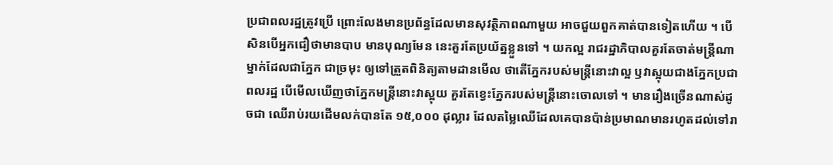ប្រជាពលរដ្ឋត្រូវប្រើ ព្រោះលែងមានប្រព័ន្ធដែលមានសុវត្ថិភាពណាមួយ អាចជួយពួកគាត់បានទៀតហើយ ។ បើសិនបើអ្នកជឿថាមានបាប មានបុណ្យមែន នេះគួរតែប្រយ័ត្នខ្លួនទៅ ។ យកល្អ រាជរដ្ឋាភិបាលគួរតែចាត់មន្រ្តីណាម្នាក់ដែលជាភ្នែក ជាច្រមុះ ឲ្យទៅត្រួតពិនិត្យតាមដានមើល ថាតើភ្នែករបស់មន្រ្តីនោះវាល្អ ឫវាស្អុយជាងភ្នែកប្រជាពលរដ្ឋ បើមើលឃើញថាភ្នែកមន្ត្រីនោះវាស្អុយ គួរតែខ្វេះភ្នែករបស់មន្ត្រីនោះចោលទៅ ។ មានរឿងច្រើនណាស់ដូចជា ឈើរាប់រយដើមលក់បានតែ ១៥,០០០ ដុល្លារ ដែលតម្លៃឈើដែលគេបានប៉ាន់ប្រមាណមានរហូតដល់ទៅរា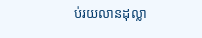ប់រយលានដុល្លា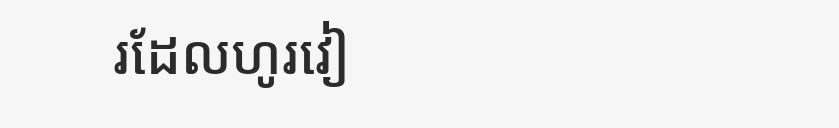រដែលហូរវៀ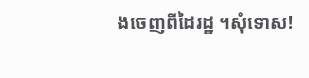ងចេញពីដៃរដ្ឋ ។សុំទោស!